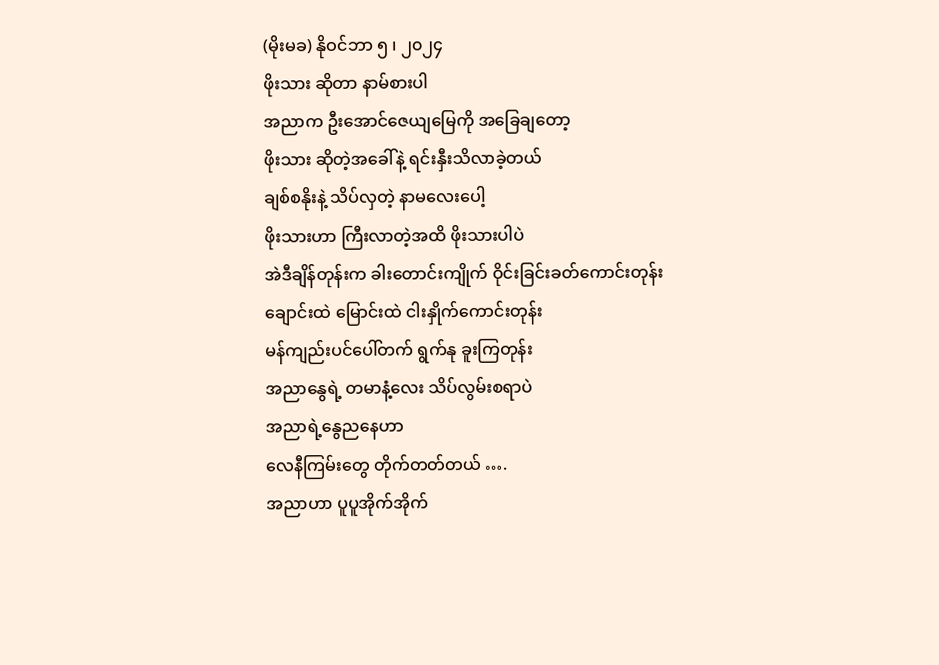(မိုးမခ) နိုဝင်ဘာ ၅ ၊ ၂၀၂၄
ဖိုးသား ဆိုတာ နာမ်စားပါ
အညာက ဦးအောင်ဇေယျမြေကို အခြေချတော့
ဖိုးသား ဆိုတဲ့အခေါ်နဲ့ ရင်းနှီးသိလာခဲ့တယ်
ချစ်စနိုးနဲ့ သိပ်လှတဲ့ နာမလေးပေါ့
ဖိုးသားဟာ ကြီးလာတဲ့အထိ ဖိုးသားပါပဲ
အဲဒီချိန်တုန်းက ခါးတောင်းကျိုက် ဝိုင်းခြင်းခတ်ကောင်းတုန်း
ချောင်းထဲ မြောင်းထဲ ငါးနှိုက်ကောင်းတုန်း
မန်ကျည်းပင်ပေါ်တက် ရွက်နု ခူးကြတုန်း
အညာနွေရဲ့ တမာနံ့လေး သိပ်လွမ်းစရာပဲ
အညာရဲ့နွေညနေဟာ
လေနီကြမ်းတွေ တိုက်တတ်တယ် ….
အညာဟာ ပူပူအိုက်အိုက်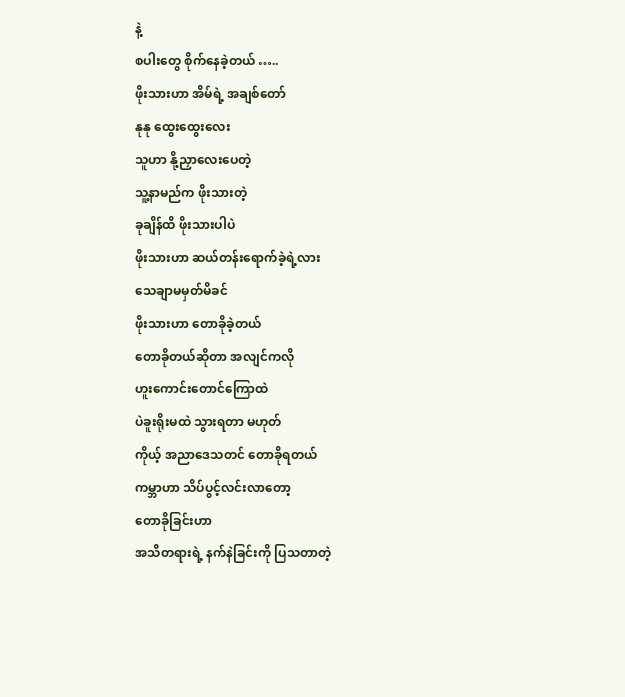နဲ့
စပါးတွေ စိုက်နေခဲ့တယ် …..
ဖိုးသားဟာ အိမ်ရဲ့ အချစ်တော်
နုနု ထွေးထွေးလေး
သူဟာ နို့ညှာလေးပေတဲ့
သူ့နာမည်က ဖိုးသားတဲ့
ခုချိန်ထိ ဖိုးသားပါပဲ
ဖိုးသားဟာ ဆယ်တန်းရောက်ခဲ့ရဲ့လား
သေချာမမှတ်မိခင်
ဖိုးသားဟာ တောခိုခဲ့တယ်
တောခိုတယ်ဆိုတာ အလျင်ကလို
ဟူးကောင်းတောင်ကြောထဲ
ပဲခူးရိုးမထဲ သွားရတာ မဟုတ်
ကိုယ့် အညာဒေသတင် တောခိုရတယ်
ကမ္ဘာဟာ သိပ်ပွင့်လင်းလာတော့
တောခိုခြင်းဟာ
အသိတရားရဲ့ နက်နဲခြင်းကို ပြသတာတဲ့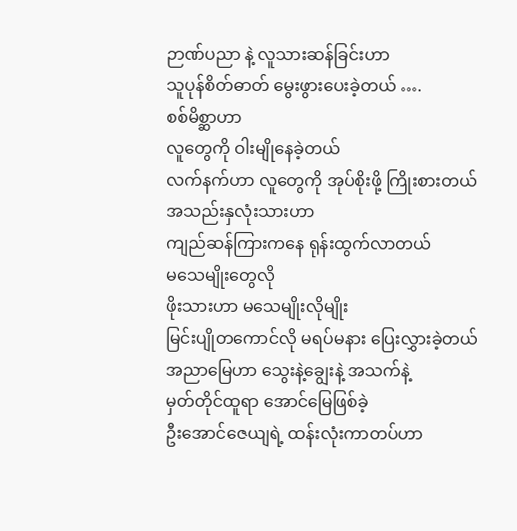ဉာဏ်ပညာ နဲ့ လူသားဆန်ခြင်းဟာ
သူပုန်စိတ်ဓာတ် မွေးဖွားပေးခဲ့တယ် ….
စစ်မိစ္ဆာဟာ
လူတွေကို ဝါးမျိုနေခဲ့တယ်
လက်နက်ဟာ လူတွေကို အုပ်စိုးဖို့ ကြိုးစားတယ်
အသည်းနှလုံးသားဟာ
ကျည်ဆန်ကြားကနေ ရုန်းထွက်လာတယ်
မသေမျိုးတွေလို
ဖိုးသားဟာ မသေမျိုးလိုမျိုး
မြင်းပျိုတကောင်လို မရပ်မနား ပြေးလွှားခဲ့တယ်
အညာမြေဟာ သွေးနဲ့ချွေးနဲ့ အသက်နဲ့
မှတ်တိုင်ထူရာ အောင်မြေဖြစ်ခဲ့
ဦးအောင်ဇေယျရဲ့ ထန်းလုံးကာတပ်ဟာ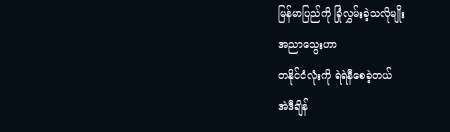မြန်မာပြည်ကို ခြုံလွှမ်းခဲ့သလိုမျိုး
အညာသွေးဟာ
တနိုင်ငံလုံးကို ရဲရဲနီစေခဲ့တယ်
အဲဒီချိန်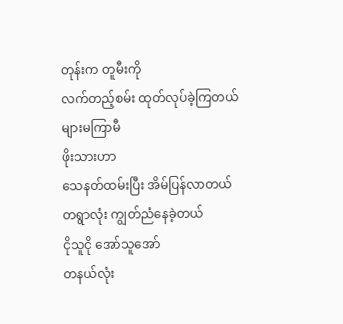တုန်းက တူမီးကို
လက်တည့်စမ်း ထုတ်လုပ်ခဲ့ကြတယ်
များမကြာမီ
ဖိုးသားဟာ
သေနတ်ထမ်းပြီး အိမ်ပြန်လာတယ်
တရွာလုံး ကျွတ်ညံနေခဲ့တယ်
ငိုသူငို အော်သူအော်
တနယ်လုံး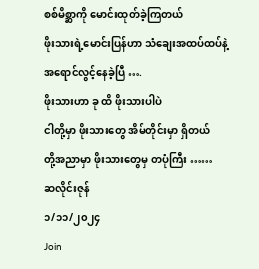စစ်မိစ္ဆာကို မောင်းထုတ်ခဲ့ကြတယ်
ဖိုးသားရဲ့မောင်းပြန်ဟာ သံချေးအထပ်ထပ်နဲ့
အရောင်လွင့်နေခဲ့ပြီ ….
ဖိုးသားဟာ ခု ထိ ဖိုးသားပါပဲ
ငါတို့မှာ ဖိုးသားတွေ အိမ်တိုင်းမှာ ရှိတယ်
တို့အညာမှာ ဖိုးသားတွေမှ တပုံကြီး ……
ဆလိုင်းဇုန်
၁/၁၁/၂၀၂၄
Join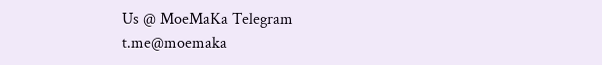Us @ MoeMaKa Telegram
t.me@moemaka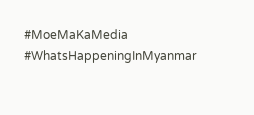#MoeMaKaMedia
#WhatsHappeningInMyanmar